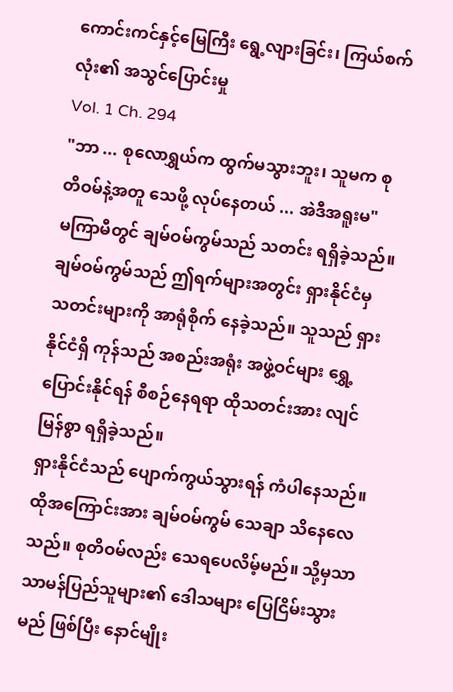ကောင်းကင်နှင့်မြေကြီး ရွေ့လျားခြင်း၊ ကြယ်စက်လုံး၏ အသွင်ပြောင်းမှု
Vol. 1 Ch. 294
"ဘာ ... စုလောရွှယ်က ထွက်မသွားဘူး၊ သူမက စုတိဝမ်နဲ့အတူ သေဖို့ လုပ်နေတယ် ... အဲဒီအရူးမ"
မကြာမီတွင် ချမ်ဝမ်ကွမ်သည် သတင်း ရရှိခဲ့သည်။ ချမ်ဝမ်ကွမ်သည် ဤရက်များအတွင်း ရှားနိုင်ငံမှ သတင်းများကို အာရုံစိုက် နေခဲ့သည်။ သူသည် ရှားနိုင်ငံရှိ ကုန်သည် အစည်းအရုံး အဖွဲ့ဝင်များ ရွှေ့ပြောင်းနိုင်ရန် စီစဉ်နေရရာ ထိုသတင်းအား လျင်မြန်စွာ ရရှိခဲ့သည်။
ရှားနိုင်ငံသည် ပျောက်ကွယ်သွားရန် ကံပါနေသည်။ ထိုအကြောင်းအား ချမ်ဝမ်ကွမ် သေချာ သိနေလေသည်။ စုတိဝမ်လည်း သေရပေလိမ့်မည်။ သို့မှသာ သာမန်ပြည်သူများ၏ ဒေါသများ ပြေငြိမ်းသွားမည် ဖြစ်ပြီး နောင်မျိုး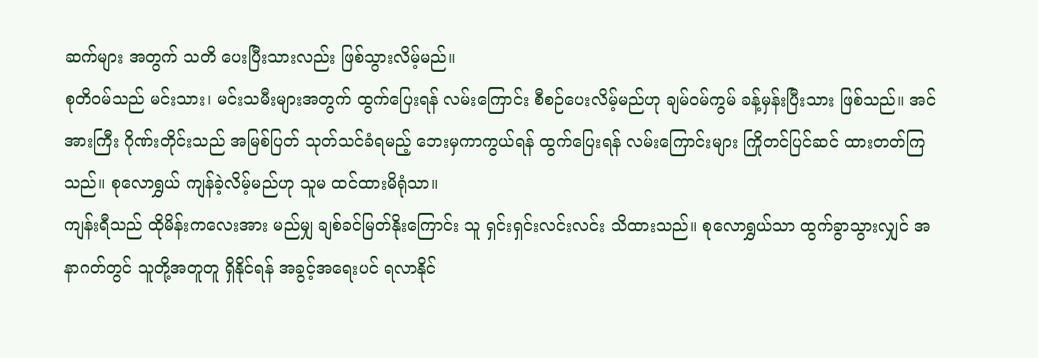ဆက်များ အတွက် သတိ ပေးပြီးသားလည်း ဖြစ်သွားလိမ့်မည်။
စုတိဝမ်သည် မင်းသား၊ မင်းသမီးများအတွက် ထွက်ပြေးရန် လမ်းကြောင်း စီစဉ်ပေးလိမ့်မည်ဟု ချမ်ဝမ်ကွမ် ခန့်မှန်းပြီးသား ဖြစ်သည်။ အင်အားကြီး ဂိုဏ်းတိုင်းသည် အမြစ်ပြတ် သုတ်သင်ခံရမည့် ဘေးမှကာကွယ်ရန် ထွက်ပြေးရန် လမ်းကြောင်းများ ကြိုတင်ပြင်ဆင် ထားတတ်ကြသည်။ စုလောရွှယ် ကျန်ခဲ့လိမ့်မည်ဟု သူမ ထင်ထားမိရုံသာ။
ကျန်းရီသည် ထိုမိန်းကလေးအား မည်မျှ ချစ်ခင်မြတ်နိုးကြောင်း သူ ရှင်းရှင်းလင်းလင်း သိထားသည်။ စုလောရွှယ်သာ ထွက်ခွာသွားလျှင် အနာဂတ်တွင် သူတို့အတူတူ ရှိနိုင်ရန် အခွင့်အရေးပင် ရလာနိုင်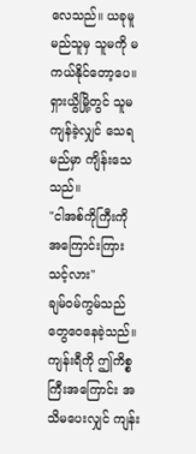လေသည်။ ယခုမူ မည်သူမှ သူမကို မကယ်နိုင်တော့ပေ။ ရှားယွိမြို့တွင် သူမကျန်ခဲ့လျှင် သေရမည်မှာ ကျိန်းသေသည်။
"ငါအစ်ကိုကြီးကို အကြောင်းကြားသင့်လား"
ချမ်ဝမ်ကွမ်သည် တွေဝေနေခဲ့သည်။ ကျန်းရီကို ဤကိစ္စကြီးအကြောင်း အသိမပေးလျှင် ကျန်း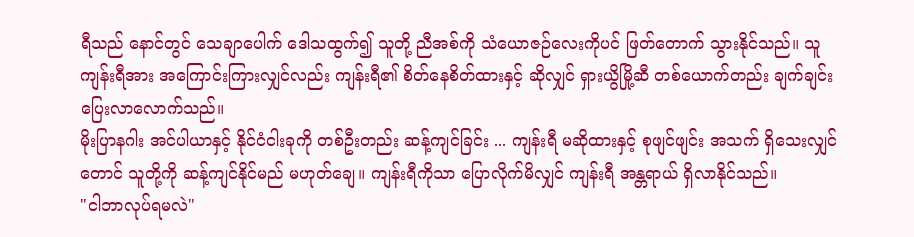ရီသည် နောင်တွင် သေချာပေါက် ဒေါသထွက်၍ သူတို့ ညီအစ်ကို သံယောဇဉ်လေးကိုပင် ဖြတ်တောက် သွားနိုင်သည်။ သူ ကျန်းရီအား အကြောင်းကြားလျှင်လည်း ကျန်းရီ၏ စိတ်နေစိတ်ထားနှင့် ဆိုလျှင် ရှားယွိမြို့ဆီ တစ်ယောက်တည်း ချက်ချင်း ပြေးလာလောက်သည်။
မိုးပြာနဂါး အင်ပါယာနှင့် နိုင်ငံငါးခုကို တစ်ဦးတည်း ဆန့်ကျင်ခြင်း ... ကျန်းရီ မဆိုထားနှင့် စုဖျင်ဖျင်း အသက် ရှိသေးလျှင်တောင် သူတို့ကို ဆန့်ကျင်နိုင်မည် မဟုတ်ချေ။ ကျန်းရီကိုသာ ပြောလိုက်မိလျှင် ကျန်းရီ အန္တရာယ် ရှိလာနိုင်သည်။
"ငါဘာလုပ်ရမလဲ"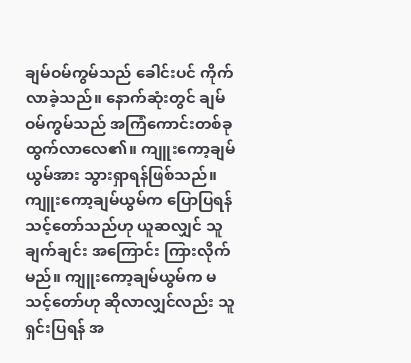ချမ်ဝမ်ကွမ်သည် ခေါင်းပင် ကိုက်လာခဲ့သည်။ နောက်ဆုံးတွင် ချမ်ဝမ်ကွမ်သည် အကြံကောင်းတစ်ခု ထွက်လာလေ၏။ ကျူးကော့ချမ်ယွမ်အား သွားရှာရန်ဖြစ်သည်။
ကျူးကော့ချမ်ယွမ်က ပြောပြရန် သင့်တော်သည်ဟု ယူဆလျှင် သူချက်ချင်း အကြောင်း ကြားလိုက်မည်။ ကျူးကော့ချမ်ယွမ်က မသင့်တော်ဟု ဆိုလာလျှင်လည်း သူရှင်းပြရန် အ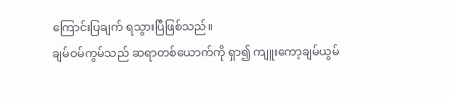ကြောင်းပြချက် ရသွားပြီဖြစ်သည်။
ချမ်ဝမ်ကွမ်သည် ဆရာတစ်ယောက်ကို ရှာ၍ ကျူးကော့ချမ်ယွမ်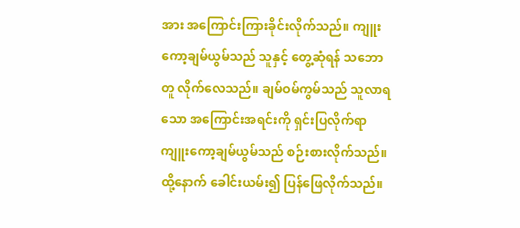အား အကြောင်းကြားခိုင်းလိုက်သည်။ ကျူးကော့ချမ်ယွမ်သည် သူနှင့် တွေ့ဆုံရန် သဘောတူ လိုက်လေသည်။ ချမ်ဝမ်ကွမ်သည် သူလာရသော အကြောင်းအရင်းကို ရှင်းပြလိုက်ရာ ကျူးကော့ချမ်ယွမ်သည် စဉ်းစားလိုက်သည်။ ထို့နောက် ခေါင်းယမ်း၍ ပြန်ဖြေလိုက်သည်။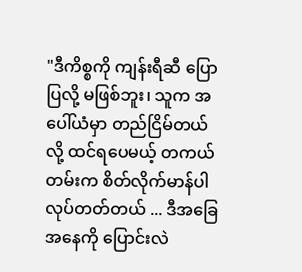"ဒီကိစ္စကို ကျန်းရီဆီ ပြောပြလို့ မဖြစ်ဘူး၊ သူက အပေါ်ယံမှာ တည်ငြိမ်တယ်လို့ ထင်ရပေမယ့် တကယ်တမ်းက စိတ်လိုက်မာန်ပါ လုပ်တတ်တယ် ... ဒီအခြေအနေကို ပြောင်းလဲ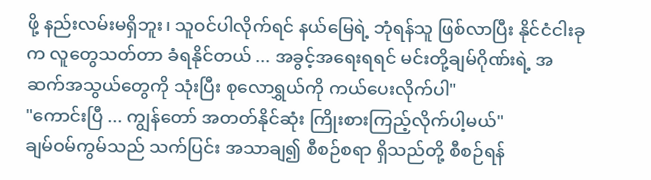ဖို့ နည်းလမ်းမရှိဘူး၊ သူဝင်ပါလိုက်ရင် နယ်မြေရဲ့ ဘုံရန်သူ ဖြစ်လာပြီး နိုင်ငံငါးခုက လူတွေသတ်တာ ခံရနိုင်တယ် ... အခွင့်အရေးရရင် မင်းတို့ချမ်ဂိုဏ်းရဲ့ အဆက်အသွယ်တွေကို သုံးပြီး စုလောရွှယ်ကို ကယ်ပေးလိုက်ပါ"
"ကောင်းပြီ ... ကျွန်တော် အတတ်နိုင်ဆုံး ကြိုးစားကြည့်လိုက်ပါ့မယ်"
ချမ်ဝမ်ကွမ်သည် သက်ပြင်း အသာချ၍ စီစဉ်စရာ ရှိသည်တို့ စီစဉ်ရန်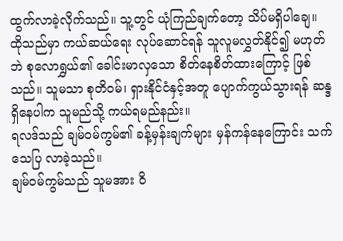ထွက်လာခဲ့လိုက်သည်။ သူ့တွင် ယုံကြည်ချက်တော့ သိပ်မရှိပါချေ။ ထိုသည်မှာ ကယ်ဆယ်ရေး လုပ်ဆောင်ရန် သူလူမလွှတ်နိုင်၍ မဟုတ်ဘဲ စုလောရွှယ်၏ ခေါင်းမာလှသော စိတ်နေစိတ်ထားကြောင့် ဖြစ်သည်။ သူမသာ စုတိဝမ်၊ ရှားနိုင်ငံနှင့်အတူ ပျောက်ကွယ်သွားရန် ဆန္ဒရှိနေပါက သူမည်သို့ ကယ်ရမည်နည်း။
ရလဒ်သည် ချမ်ဝမ်ကွမ်၏ ခန့်မှန်းချက်များ မှန်ကန်နေကြောင်း သက်သေပြ လာခဲ့သည်။
ချမ်ဝမ်ကွမ်သည် သူမအား ဝိ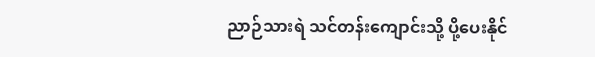ညာဉ်သားရဲ သင်တန်းကျောင်းသို့ ပို့ပေးနိုင်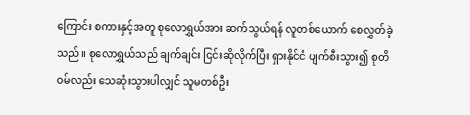ကြောင်း စကားနှင့်အတူ စုလောရွှယ်အား ဆက်သွယ်ရန် လူတစ်ယောက် စေလွှတ်ခဲ့သည်။ စုလောရွှယ်သည် ချက်ချင်း ငြင်းဆိုလိုက်ပြီး ရှားနိုင်ငံ ပျက်စီးသွား၍ စုတိဝမ်လည်း သေဆုံးသွားပါလျှင် သူမတစ်ဦး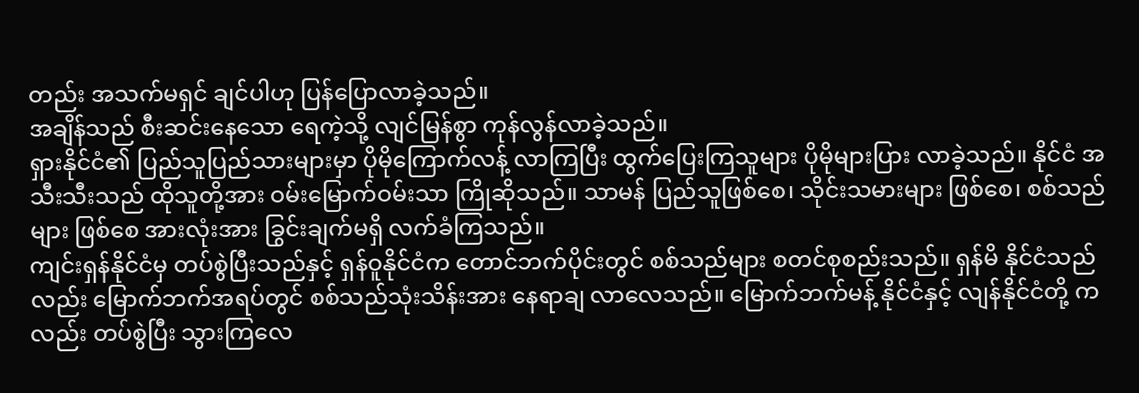တည်း အသက်မရှင် ချင်ပါဟု ပြန်ပြောလာခဲ့သည်။
အချိန်သည် စီးဆင်းနေသော ရေကဲ့သို့ လျင်မြန်စွာ ကုန်လွန်လာခဲ့သည်။
ရှားနိုင်ငံ၏ ပြည်သူပြည်သားများမှာ ပိုမိုကြောက်လန့် လာကြပြီး ထွက်ပြေးကြသူများ ပိုမိုများပြား လာခဲ့သည်။ နိုင်ငံ အသီးသီးသည် ထိုသူတို့အား ဝမ်းမြောက်ဝမ်းသာ ကြိုဆိုသည်။ သာမန် ပြည်သူဖြစ်စေ၊ သိုင်းသမားများ ဖြစ်စေ၊ စစ်သည်များ ဖြစ်စေ အားလုံးအား ခြွင်းချက်မရှိ လက်ခံကြသည်။
ကျင်းရှန်နိုင်ငံမှ တပ်စွဲပြီးသည်နှင့် ရှန်ဝူနိုင်ငံက တောင်ဘက်ပိုင်းတွင် စစ်သည်များ စတင်စုစည်းသည်။ ရှန်မိ နိုင်ငံသည်လည်း မြောက်ဘက်အရပ်တွင် စစ်သည်သုံးသိန်းအား နေရာချ လာလေသည်။ မြောက်ဘက်မန့် နိုင်ငံနှင့် လျန်နိုင်ငံတို့ ကလည်း တပ်စွဲပြီး သွားကြလေ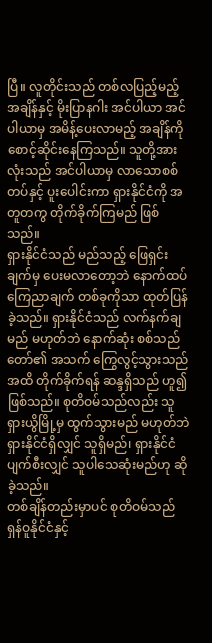ပြီ။ လူတိုင်းသည် တစ်လပြည့်မည့် အချိန်နှင့် မိုးပြာနဂါး အင်ပါယာ အင်ပါယာမှ အမိန့်ပေးလာမည့် အချိန်ကို စောင့်ဆိုင်းနေကြသည်။ သူတို့အားလုံးသည် အင်ပါယာမှ လာသောစစ်တပ်နှင့် ပူးပေါင်းကာ ရှားနိုင်ငံကို အတူတကွ တိုက်ခိုက်ကြမည် ဖြစ်သည်။
ရှားနိုင်ငံသည် မည်သည့် ဖြေရှင်းချက်မှ ပေးမလာတော့ဘဲ နောက်ထပ်ကြေညာချက် တစ်ခုကိုသာ ထုတ်ပြန်ခဲ့သည်။ ရှားနိုင်ငံသည် လက်နက်ချမည် မဟုတ်ဘဲ နောက်ဆုံး စစ်သည်တော်၏ အသက် ကြွေလွင့်သွားသည် အထိ တိုက်ခိုက်ရန် ဆန္ဒရှိသည် ဟူ၍ ဖြစ်သည်။ စုတိဝမ်သည်လည်း သူရှားယွိမြို့မှ ထွက်သွားမည် မဟုတ်ဘဲ ရှားနိုင်ငံရှိလျှင် သူရှိမည်၊ ရှားနိုင်ငံ ပျက်စီးလျှင် သူပါသေဆုံးမည်ဟု ဆိုခဲ့သည်။
တစ်ချိန်တည်းမှာပင် စုတိဝမ်သည် ရှန်ဝူနိုင်ငံနှင့်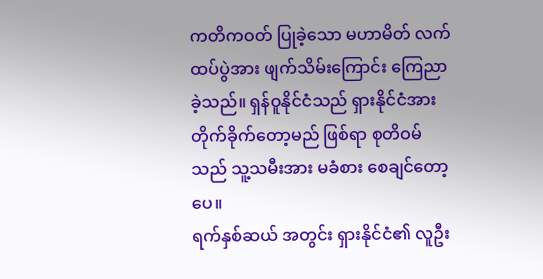ကတိကဝတ် ပြုခဲ့သော မဟာမိတ် လက်ထပ်ပွဲအား ဖျက်သိမ်းကြောင်း ကြေညာခဲ့သည်။ ရှန်ဝူနိုင်ငံသည် ရှားနိုင်ငံအား တိုက်ခိုက်တော့မည် ဖြစ်ရာ စုတိဝမ်သည် သူ့သမီးအား မခံစား စေချင်တော့ပေ။
ရက်နှစ်ဆယ် အတွင်း ရှားနိုင်ငံ၏ လူဦး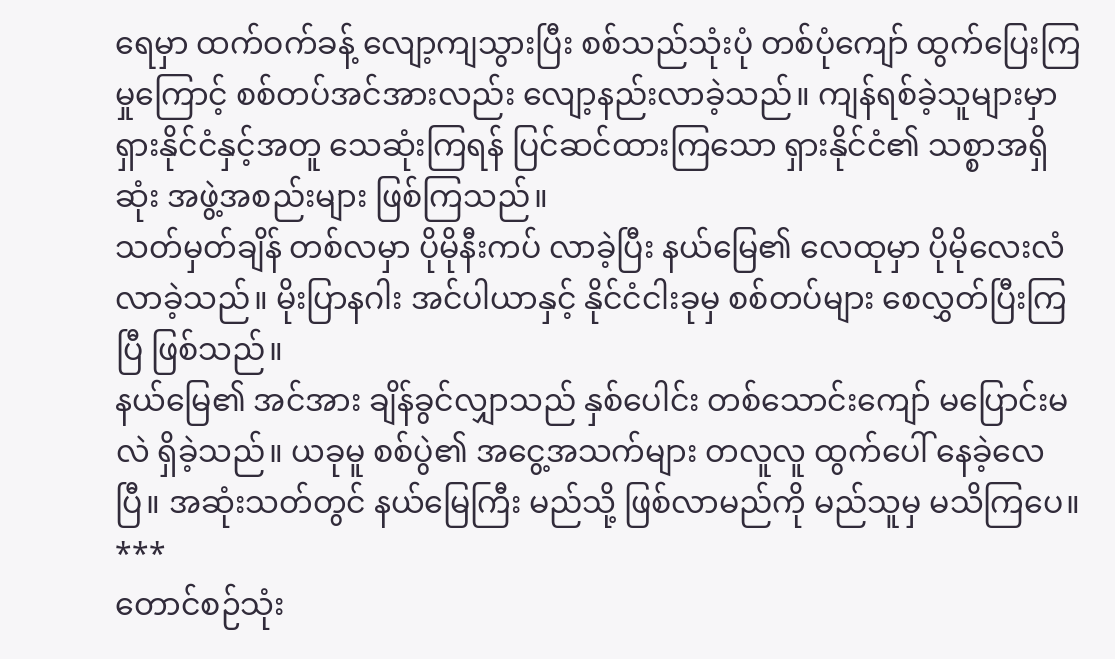ရေမှာ ထက်ဝက်ခန့် လျော့ကျသွားပြီး စစ်သည်သုံးပုံ တစ်ပုံကျော် ထွက်ပြေးကြမှုကြောင့် စစ်တပ်အင်အားလည်း လျော့နည်းလာခဲ့သည်။ ကျန်ရစ်ခဲ့သူများမှာ ရှားနိုင်ငံနှင့်အတူ သေဆုံးကြရန် ပြင်ဆင်ထားကြသော ရှားနိုင်ငံ၏ သစ္စာအရှိဆုံး အဖွဲ့အစည်းများ ဖြစ်ကြသည်။
သတ်မှတ်ချိန် တစ်လမှာ ပိုမိုနီးကပ် လာခဲ့ပြီး နယ်မြေ၏ လေထုမှာ ပိုမိုလေးလံ လာခဲ့သည်။ မိုးပြာနဂါး အင်ပါယာနှင့် နိုင်ငံငါးခုမှ စစ်တပ်များ စေလွှတ်ပြီးကြပြီ ဖြစ်သည်။
နယ်မြေ၏ အင်အား ချိန်ခွင်လျှာသည် နှစ်ပေါင်း တစ်သောင်းကျော် မပြောင်းမလဲ ရှိခဲ့သည်။ ယခုမူ စစ်ပွဲ၏ အငွေ့အသက်များ တလူလူ ထွက်ပေါ် နေခဲ့လေပြီ။ အဆုံးသတ်တွင် နယ်မြေကြီး မည်သို့ ဖြစ်လာမည်ကို မည်သူမှ မသိကြပေ။
***
တောင်စဉ်သုံး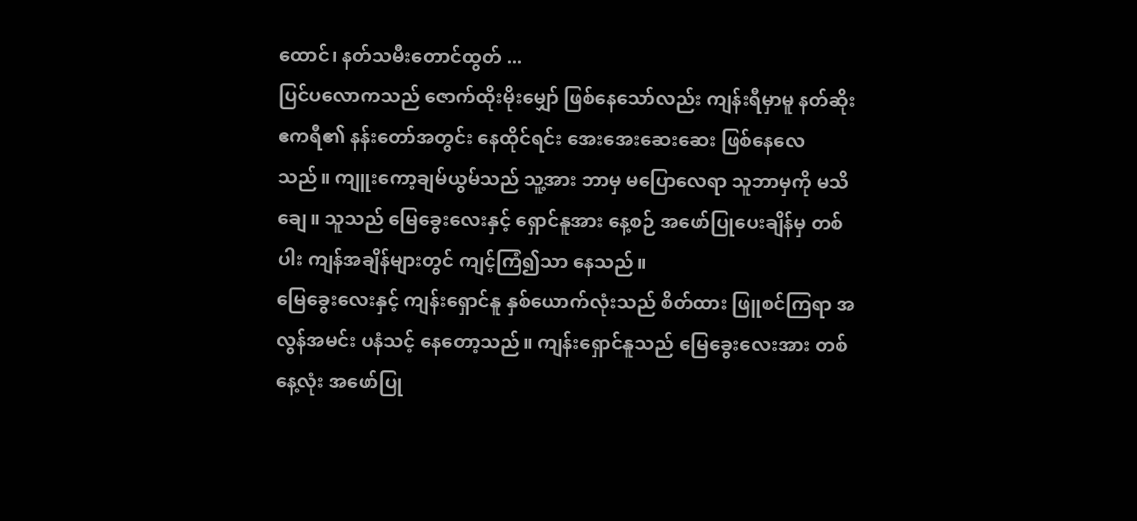ထောင်၊ နတ်သမီးတောင်ထွတ် ...
ပြင်ပလောကသည် ဇောက်ထိုးမိုးမျှော် ဖြစ်နေသော်လည်း ကျန်းရီမှာမူ နတ်ဆိုးဧကရီ၏ နန်းတော်အတွင်း နေထိုင်ရင်း အေးအေးဆေးဆေး ဖြစ်နေလေသည်။ ကျူးကော့ချမ်ယွမ်သည် သူ့အား ဘာမှ မပြောလေရာ သူဘာမှကို မသိချေ။ သူသည် မြေခွေးလေးနှင့် ရှောင်နူအား နေ့စဉ် အဖော်ပြုပေးချိန်မှ တစ်ပါး ကျန်အချိန်များတွင် ကျင့်ကြံ၍သာ နေသည်။
မြေခွေးလေးနှင့် ကျန်းရှောင်နူ နှစ်ယောက်လုံးသည် စိတ်ထား ဖြူစင်ကြရာ အလွန်အမင်း ပနံသင့် နေတော့သည်။ ကျန်းရှောင်နူသည် မြေခွေးလေးအား တစ်နေ့လုံး အဖော်ပြု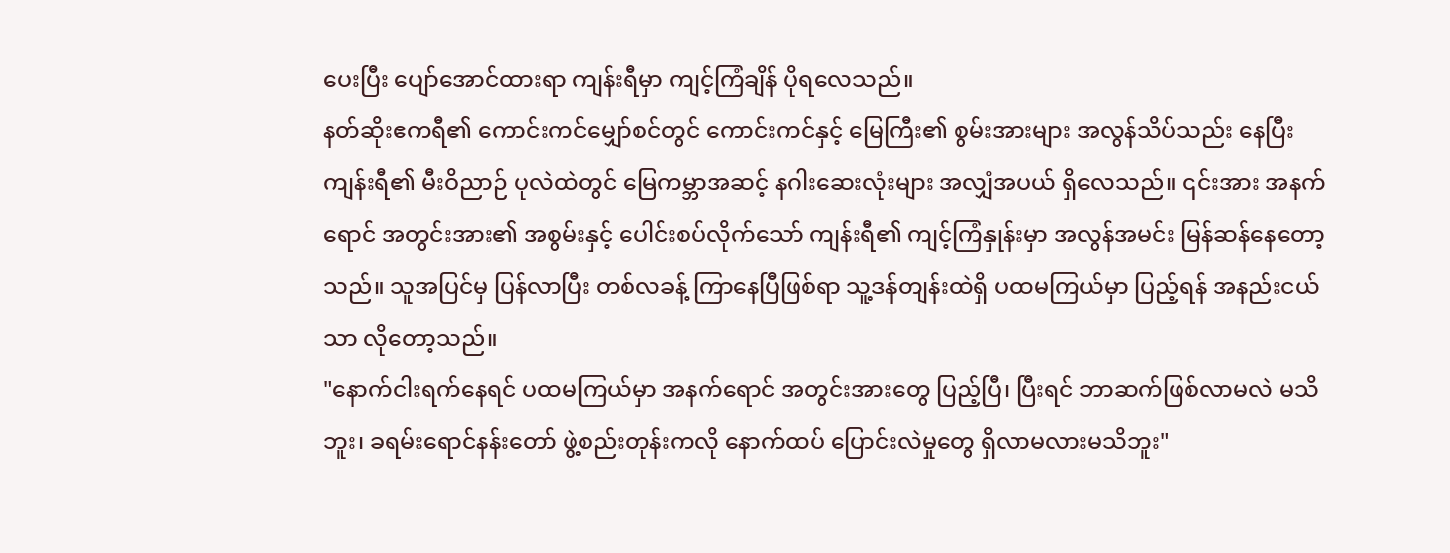ပေးပြီး ပျော်အောင်ထားရာ ကျန်းရီမှာ ကျင့်ကြံချိန် ပိုရလေသည်။
နတ်ဆိုးဧကရီ၏ ကောင်းကင်မျှော်စင်တွင် ကောင်းကင်နှင့် မြေကြီး၏ စွမ်းအားများ အလွန်သိပ်သည်း နေပြီး ကျန်းရီ၏ မီးဝိညာဉ် ပုလဲထဲတွင် မြေကမ္ဘာအဆင့် နဂါးဆေးလုံးများ အလျှံအပယ် ရှိလေသည်။ ၎င်းအား အနက်ရောင် အတွင်းအား၏ အစွမ်းနှင့် ပေါင်းစပ်လိုက်သော် ကျန်းရီ၏ ကျင့်ကြံနှုန်းမှာ အလွန်အမင်း မြန်ဆန်နေတော့သည်။ သူအပြင်မှ ပြန်လာပြီး တစ်လခန့် ကြာနေပြီဖြစ်ရာ သူ့ဒန်တျန်းထဲရှိ ပထမကြယ်မှာ ပြည့်ရန် အနည်းငယ်သာ လိုတော့သည်။
"နောက်ငါးရက်နေရင် ပထမကြယ်မှာ အနက်ရောင် အတွင်းအားတွေ ပြည့်ပြီ၊ ပြီးရင် ဘာဆက်ဖြစ်လာမလဲ မသိဘူး၊ ခရမ်းရောင်နန်းတော် ဖွဲ့စည်းတုန်းကလို နောက်ထပ် ပြောင်းလဲမှုတွေ ရှိလာမလားမသိဘူး"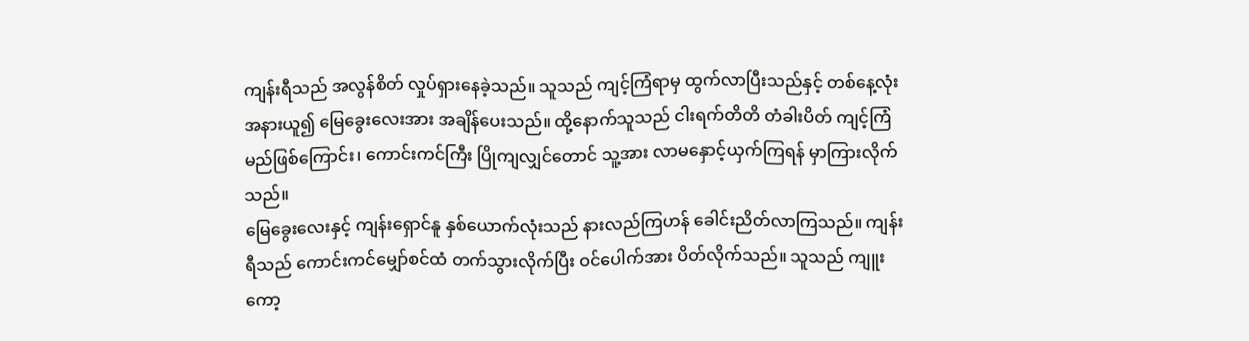ကျန်းရီသည် အလွန်စိတ် လှုပ်ရှားနေခဲ့သည်။ သူသည် ကျင့်ကြံရာမှ ထွက်လာပြီးသည်နှင့် တစ်နေ့လုံး အနားယူ၍ မြေခွေးလေးအား အချိန်ပေးသည်။ ထို့နောက်သူသည် ငါးရက်တိတိ တံခါးပိတ် ကျင့်ကြံမည်ဖြစ်ကြောင်း၊ ကောင်းကင်ကြီး ပြိုကျလျှင်တောင် သူ့အား လာမနှောင့်ယှက်ကြရန် မှာကြားလိုက်သည်။
မြေခွေးလေးနှင့် ကျန်းရှောင်နူ နှစ်ယောက်လုံးသည် နားလည်ကြဟန် ခေါင်းညိတ်လာကြသည်။ ကျန်းရီသည် ကောင်းကင်မျှော်စင်ထံ တက်သွားလိုက်ပြီး ဝင်ပေါက်အား ပိတ်လိုက်သည်။ သူသည် ကျူးကော့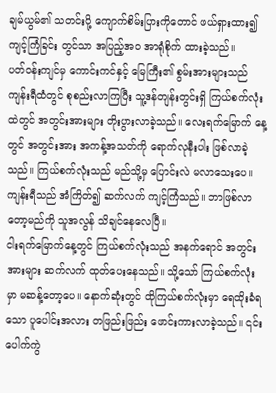ချမ်ယွမ်၏ သတင်းပို့ ကျောက်စိမ်းပြားကိုတောင် ဖယ်ရှားထား၍ ကျင့်ကြံခြင်း တွင်သာ အပြည့်အဝ အာရုံစိုက် ထားခဲ့သည်။
ပတ်ဝန်းကျင်မှ ကောင်းကင်နှင့် မြေကြီး၏ စွမ်းအားများသည် ကျန်းရီထံတွင် စုစည်းလာကြပြီး သူ့ဒန်တျန်းတွင်းရှိ ကြယ်စက်လုံးထဲတွင် အတွင်းအားများ တိုးပွားလာခဲ့သည်။ လေးရက်မြောက် နေ့တွင် အတွင်းအား အကန့်အသတ်ကို ရောက်လုနီးပါး ဖြစ်လာခဲ့သည်။ ကြယ်စက်လုံးသည် မည်သို့မှ ပြောင်းလဲ မလာသေးပေ။ ကျန်းရီသည် အံကြိတ်၍ ဆက်လက် ကျင့်ကြံသည်။ ဘာဖြစ်လာတော့မည်ကို သူအလွန် သိချင်နေလေပြီ။
ငါးရက်မြောက်နေ့တွင် ကြယ်စက်လုံးသည် အနက်ရောင် အတွင်းအားများ ဆက်လက် ထုတ်ပေးနေသည်။ သို့သော် ကြယ်စက်လုံးမှာ မဆန့်တော့ပေ။ နောက်ဆုံးတွင် ထိုကြယ်စက်လုံးမှာ ရေထိုးခံရသော ပူပေါင်းအလား တဖြည်းဖြည်း ဖောင်းကားလာခဲ့သည်။ ၎င်းပေါက်ကွဲ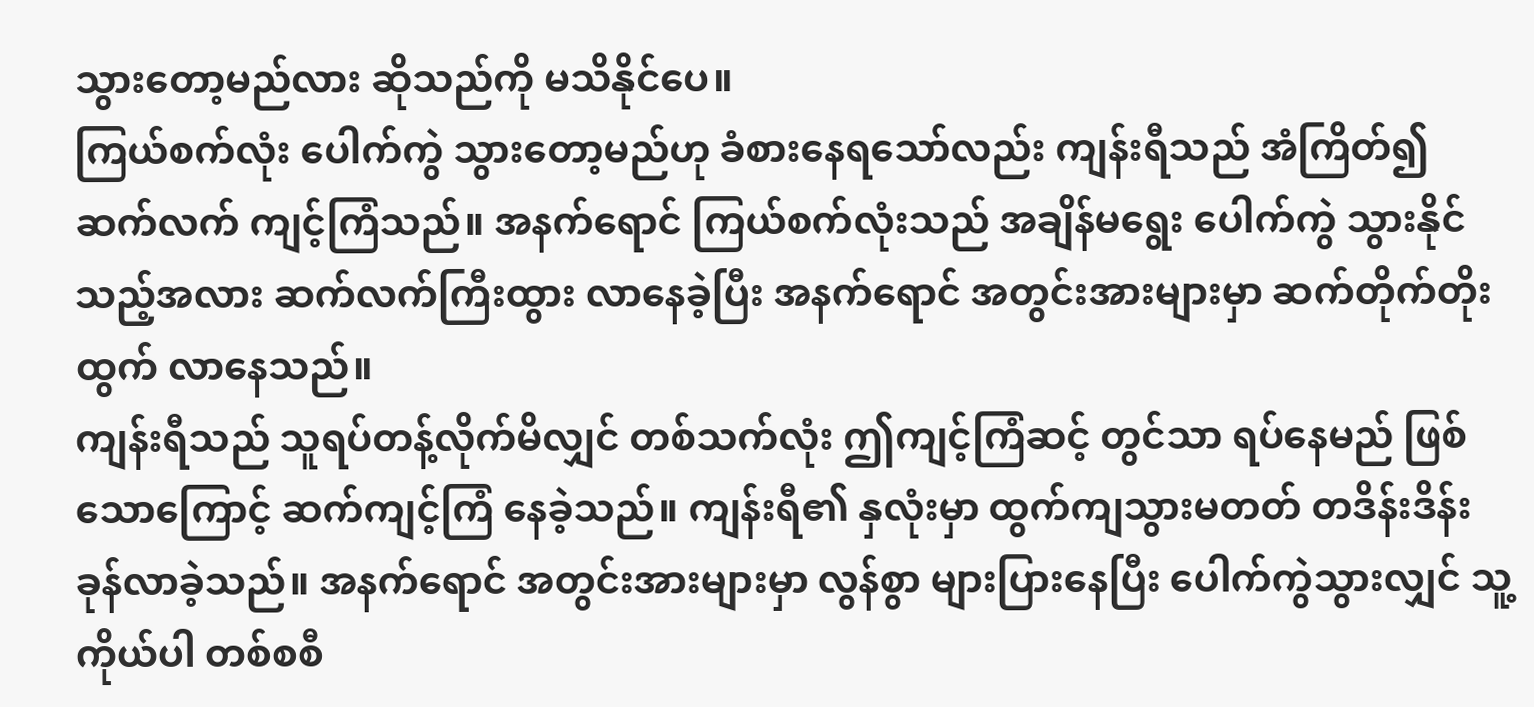သွားတော့မည်လား ဆိုသည်ကို မသိနိုင်ပေ။
ကြယ်စက်လုံး ပေါက်ကွဲ သွားတော့မည်ဟု ခံစားနေရသော်လည်း ကျန်းရီသည် အံကြိတ်၍ ဆက်လက် ကျင့်ကြံသည်။ အနက်ရောင် ကြယ်စက်လုံးသည် အချိန်မရွေး ပေါက်ကွဲ သွားနိုင်သည့်အလား ဆက်လက်ကြီးထွား လာနေခဲ့ပြီး အနက်ရောင် အတွင်းအားများမှာ ဆက်တိုက်တိုးထွက် လာနေသည်။
ကျန်းရီသည် သူရပ်တန့်လိုက်မိလျှင် တစ်သက်လုံး ဤကျင့်ကြံဆင့် တွင်သာ ရပ်နေမည် ဖြစ်သောကြောင့် ဆက်ကျင့်ကြံ နေခဲ့သည်။ ကျန်းရီ၏ နှလုံးမှာ ထွက်ကျသွားမတတ် တဒိန်းဒိန်း ခုန်လာခဲ့သည်။ အနက်ရောင် အတွင်းအားများမှာ လွန်စွာ များပြားနေပြီး ပေါက်ကွဲသွားလျှင် သူ့ကိုယ်ပါ တစ်စစီ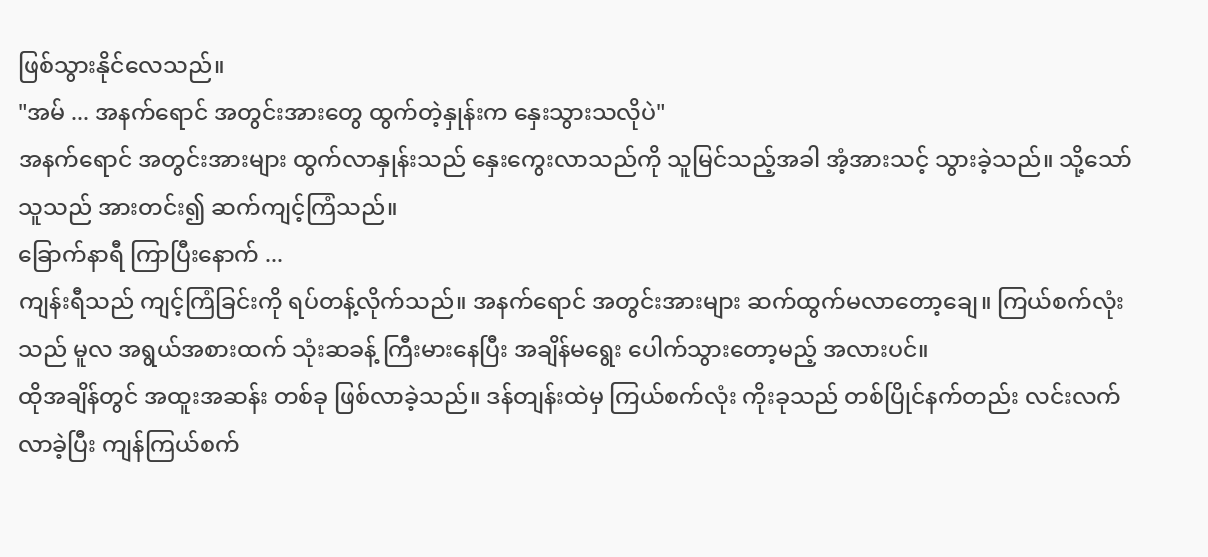ဖြစ်သွားနိုင်လေသည်။
"အမ် ... အနက်ရောင် အတွင်းအားတွေ ထွက်တဲ့နှုန်းက နှေးသွားသလိုပဲ"
အနက်ရောင် အတွင်းအားများ ထွက်လာနှုန်းသည် နှေးကွေးလာသည်ကို သူမြင်သည့်အခါ အံ့အားသင့် သွားခဲ့သည်။ သို့သော် သူသည် အားတင်း၍ ဆက်ကျင့်ကြံသည်။
ခြောက်နာရီ ကြာပြီးနောက် ...
ကျန်းရီသည် ကျင့်ကြံခြင်းကို ရပ်တန့်လိုက်သည်။ အနက်ရောင် အတွင်းအားများ ဆက်ထွက်မလာတော့ချေ။ ကြယ်စက်လုံးသည် မူလ အရွယ်အစားထက် သုံးဆခန့် ကြီးမားနေပြီး အချိန်မရွေး ပေါက်သွားတော့မည့် အလားပင်။
ထိုအချိန်တွင် အထူးအဆန်း တစ်ခု ဖြစ်လာခဲ့သည်။ ဒန်တျန်းထဲမှ ကြယ်စက်လုံး ကိုးခုသည် တစ်ပြိုင်နက်တည်း လင်းလက်လာခဲ့ပြီး ကျန်ကြယ်စက်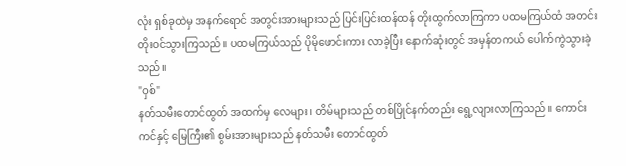လုံး ရှစ်ခုထဲမှ အနက်ရောင် အတွင်းအားများသည် ပြင်းပြင်းထန်ထန် တိုးထွက်လာကြကာ ပထမကြယ်ထံ အတင်း တိုးဝင်သွားကြသည်။ ပထမကြယ်သည် ပိုမိုဖောင်းကား လာခဲ့ပြီး နောက်ဆုံးတွင် အမှန်တကယ် ပေါက်ကွဲသွားခဲ့သည်။
"ဝှစ်"
နတ်သမီးတောင်ထွတ် အထက်မှ လေများ၊ တိမ်များသည် တစ်ပြိုင်နက်တည်း ရွေ့လျားလာကြသည်။ ကောင်းကင်နှင့် မြေကြီး၏ စွမ်းအားများသည် နတ်သမီး တောင်ထွတ်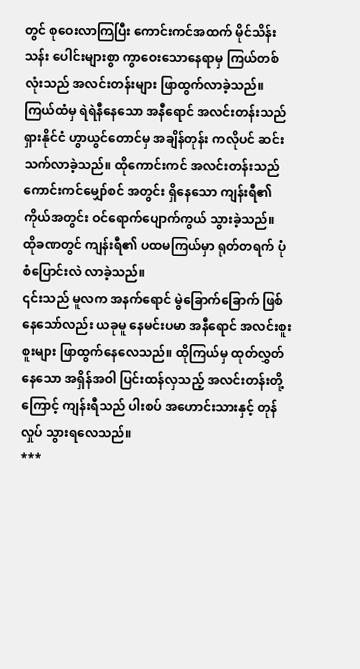တွင် စုဝေးလာကြပြီး ကောင်းကင်အထက် မိုင်သိန်းသန်း ပေါင်းများစွာ ကွာဝေးသောနေရာမှ ကြယ်တစ်လုံးသည် အလင်းတန်းများ ဖြာထွက်လာခဲ့သည်။ ကြယ်ထံမှ ရဲရဲနီနေသော အနီရောင် အလင်းတန်းသည် ရှားနိုင်ငံ ဟွာယွင်တောင်မှ အချိန်တုန်း ကလိုပင် ဆင်းသက်လာခဲ့သည်။ ထိုကောင်းကင် အလင်းတန်းသည် ကောင်းကင်မျှော်စင် အတွင်း ရှိနေသော ကျန်းရီ၏ ကိုယ်အတွင်း ဝင်ရောက်ပျောက်ကွယ် သွားခဲ့သည်။
ထိုခဏတွင် ကျန်းရီ၏ ပထမကြယ်မှာ ရုတ်တရက် ပုံစံပြောင်းလဲ လာခဲ့သည်။
၎င်းသည် မူလက အနက်ရောင် မွဲခြောက်ခြောက် ဖြစ်နေသော်လည်း ယခုမူ နေမင်းပမာ အနီရောင် အလင်းစူးစူးများ ဖြာထွက်နေလေသည်။ ထိုကြယ်မှ ထုတ်လွှတ်နေသော အရှိန်အဝါ ပြင်းထန်လှသည့် အလင်းတန်းတို့ကြောင့် ကျန်းရီသည် ပါးစပ် အဟောင်းသားနှင့် တုန်လှုပ် သွားရလေသည်။
***